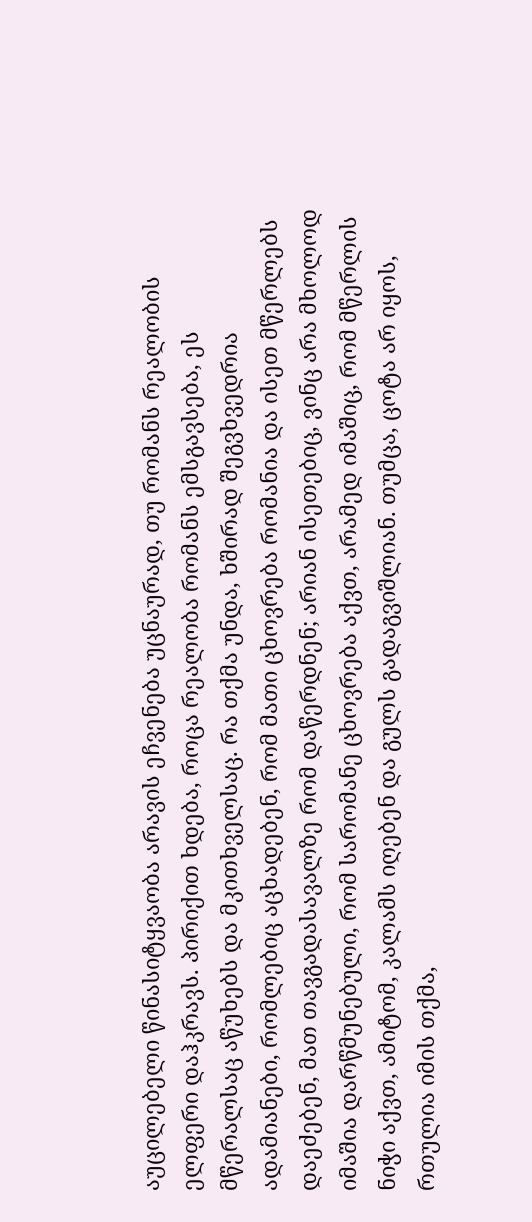აუცილებელი წინასიტყვაობა არავის ეჩვენება უცნაურად, თუ რომანს რეალობის ელფერი დაჰკრავს. პირიქით ხდება, როცა რეალობა რომანს ემსგავსება, ეს მწერალსაც აწუხებს და მკითხველსაც. რა თქმა უნდა, ხშირად შეგვხვედრია ადამიანები, რომლებიც აცხადებენ, რომ მათი ცხოვრება რომანია და ისეთ მწერლებს დაეძებენ, მათ თავგადასავალზე რომ დაწერდნენ; არიან ისეთებიც, ვინც არა მხოლოდ იმაშია დარწმუნებული, რომ სარომანე ცხოვრება აქვთ, არამედ იმაშიც, რომ მწერლის ნიჭი აქვთ, ამიტომ, კალამს იღებენ და გულს გადაგვიშლიან. თუმცა, ცოტა არ იყოს, რთულია იმის თქმა,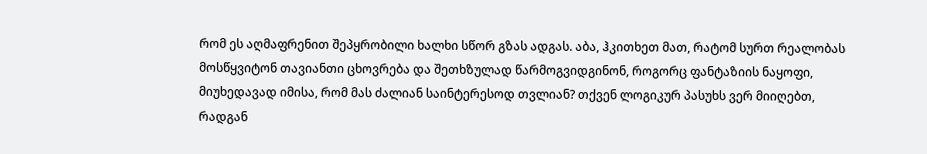რომ ეს აღმაფრენით შეპყრობილი ხალხი სწორ გზას ადგას. აბა, ჰკითხეთ მათ, რატომ სურთ რეალობას მოსწყვიტონ თავიანთი ცხოვრება და შეთხზულად წარმოგვიდგინონ, როგორც ფანტაზიის ნაყოფი, მიუხედავად იმისა, რომ მას ძალიან საინტერესოდ თვლიან? თქვენ ლოგიკურ პასუხს ვერ მიიღებთ, რადგან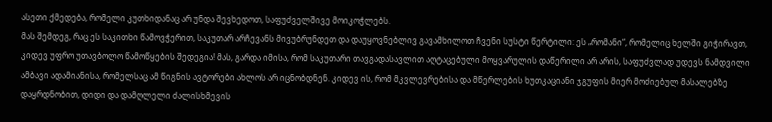ასეთი ქმედება, რომელი კუთხიდანაც არ უნდა შევხედოთ, საფუძველშივე მოიკოჭლებს.
მას შემდეგ, რაც ეს საკითხი წამოვჭერით, საკუთარ არჩევანს მივუბრუნდეთ და დაუყოვნებლივ გავამხილოთ ჩვენი სუსტი წერტილი: ეს „რომანი“, რომელიც ხელში გიჭირავთ, კიდევ უფრო უთავბოლო წამოწყების შედეგია! მას, გარდა იმისა, რომ საკუთარი თავგადასავლით აღტაცებული მოყვარულის დაწერილი არ არის, საფუძვლად უდევს ნამდვილი ამბავი ადამიანისა, რომელსაც ამ წიგნის ავტორები ახლოს არ იცნობდნენ. კიდევ ის, რომ მკვლევრებისა და მწერლების ხუთკაციანი ჯგუფის მიერ მოძიებულ მასალებზე დაყრდნობით, დიდი და დამღლელი ძალისხმევის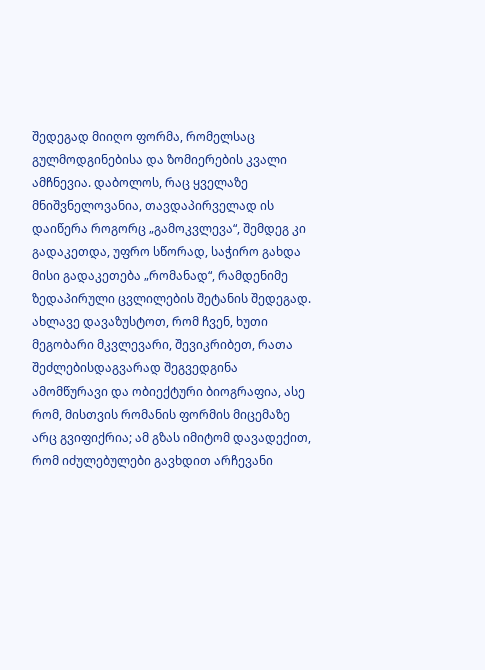შედეგად მიიღო ფორმა, რომელსაც გულმოდგინებისა და ზომიერების კვალი ამჩნევია. დაბოლოს, რაც ყველაზე მნიშვნელოვანია, თავდაპირველად ის დაიწერა როგორც „გამოკვლევა“, შემდეგ კი გადაკეთდა, უფრო სწორად, საჭირო გახდა მისი გადაკეთება „რომანად“, რამდენიმე ზედაპირული ცვლილების შეტანის შედეგად.
ახლავე დავაზუსტოთ, რომ ჩვენ, ხუთი მეგობარი მკვლევარი, შევიკრიბეთ, რათა შეძლებისდაგვარად შეგვედგინა ამომწურავი და ობიექტური ბიოგრაფია, ასე რომ, მისთვის რომანის ფორმის მიცემაზე არც გვიფიქრია; ამ გზას იმიტომ დავადექით, რომ იძულებულები გავხდით არჩევანი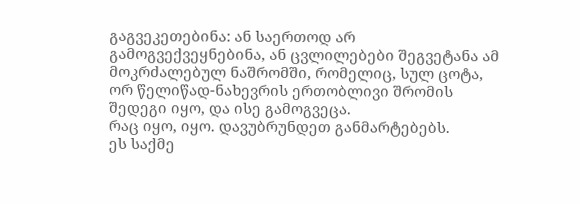გაგვეკეთებინა: ან საერთოდ არ გამოგვექვეყნებინა, ან ცვლილებები შეგვეტანა ამ მოკრძალებულ ნაშრომში, რომელიც, სულ ცოტა, ორ წელიწად-ნახევრის ერთობლივი შრომის შედეგი იყო, და ისე გამოგვეცა.
რაც იყო, იყო. დავუბრუნდეთ განმარტებებს.
ეს საქმე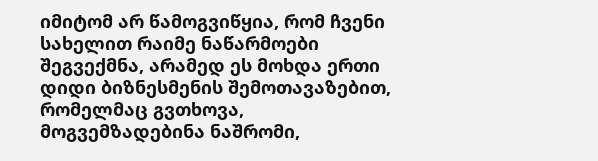იმიტომ არ წამოგვიწყია, რომ ჩვენი სახელით რაიმე ნაწარმოები შეგვექმნა, არამედ ეს მოხდა ერთი დიდი ბიზნესმენის შემოთავაზებით, რომელმაც გვთხოვა, მოგვემზადებინა ნაშრომი,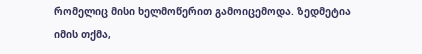რომელიც მისი ხელმოწერით გამოიცემოდა. ზედმეტია იმის თქმა,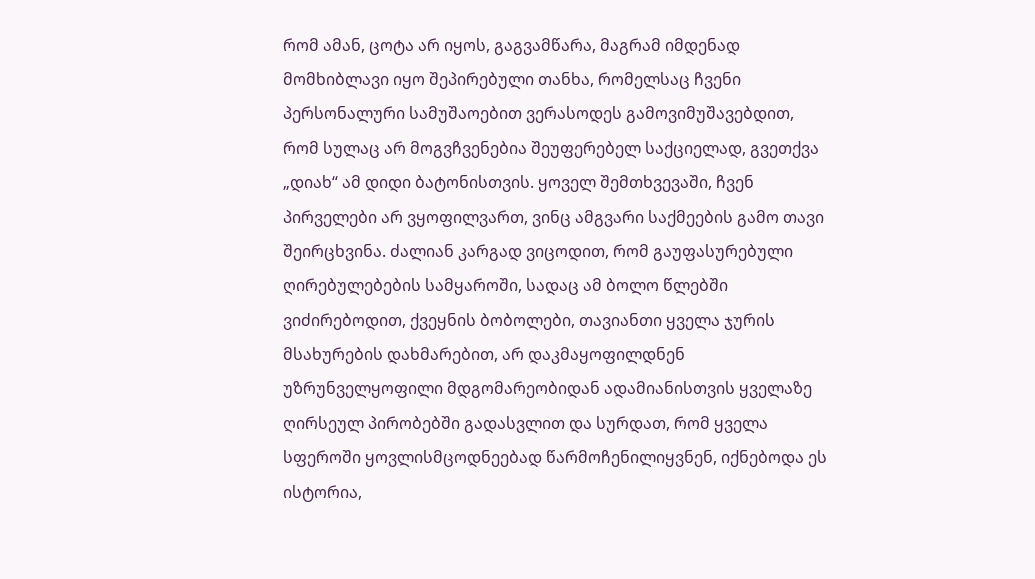რომ ამან, ცოტა არ იყოს, გაგვამწარა, მაგრამ იმდენად მომხიბლავი იყო შეპირებული თანხა, რომელსაც ჩვენი პერსონალური სამუშაოებით ვერასოდეს გამოვიმუშავებდით, რომ სულაც არ მოგვჩვენებია შეუფერებელ საქციელად, გვეთქვა „დიახ“ ამ დიდი ბატონისთვის. ყოველ შემთხვევაში, ჩვენ პირველები არ ვყოფილვართ, ვინც ამგვარი საქმეების გამო თავი შეირცხვინა. ძალიან კარგად ვიცოდით, რომ გაუფასურებული ღირებულებების სამყაროში, სადაც ამ ბოლო წლებში ვიძირებოდით, ქვეყნის ბობოლები, თავიანთი ყველა ჯურის მსახურების დახმარებით, არ დაკმაყოფილდნენ უზრუნველყოფილი მდგომარეობიდან ადამიანისთვის ყველაზე ღირსეულ პირობებში გადასვლით და სურდათ, რომ ყველა სფეროში ყოვლისმცოდნეებად წარმოჩენილიყვნენ, იქნებოდა ეს ისტორია,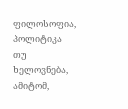ფილოსოფია, პოლიტიკა თუ ხელოვნება, ამიტომ,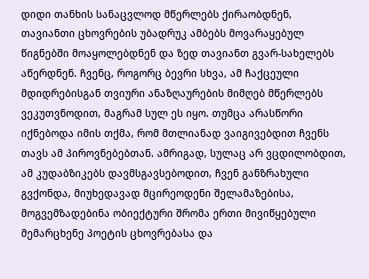დიდი თანხის სანაცვლოდ მწერლებს ქირაობდნენ, თავიანთი ცხოვრების უბადრუკ ამბებს მოვარაყებულ წიგნებში მოაყოლებდნენ და ზედ თავიანთ გვარ-სახელებს აწერდნენ. ჩვენც, როგორც ბევრი სხვა, ამ ჩაქცეული მდიდრებისგან თვიური ანაზღაურების მიმღებ მწერლებს ვეკუთვნოდით, მაგრამ სულ ეს იყო. თუმცა არასწორი იქნებოდა იმის თქმა, რომ მთლიანად ვაიგივებდით ჩვენს თავს ამ პიროვნებებთან. ამრიგად, სულაც არ ვცდილობდით, ამ კუდაბზიკებს დავმსგავსებოდით, ჩვენ განზრახული გვქონდა, მიუხედავად მცირეოდენი შელამაზებისა, მოგვემზადებინა ობიექტური შრომა ერთი მივიწყებული მემარცხენე პოეტის ცხოვრებასა და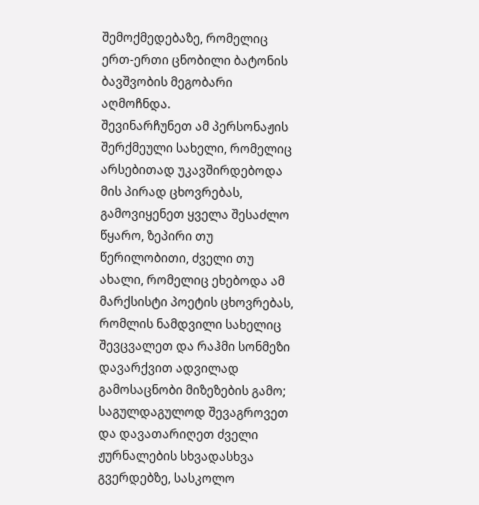შემოქმედებაზე, რომელიც ერთ-ერთი ცნობილი ბატონის ბავშვობის მეგობარი აღმოჩნდა.
შევინარჩუნეთ ამ პერსონაჟის შერქმეული სახელი, რომელიც არსებითად უკავშირდებოდა მის პირად ცხოვრებას, გამოვიყენეთ ყველა შესაძლო წყარო, ზეპირი თუ წერილობითი, ძველი თუ ახალი, რომელიც ეხებოდა ამ მარქსისტი პოეტის ცხოვრებას, რომლის ნამდვილი სახელიც შევცვალეთ და რაჰმი სონმეზი დავარქვით ადვილად გამოსაცნობი მიზეზების გამო; საგულდაგულოდ შევაგროვეთ და დავათარიღეთ ძველი ჟურნალების სხვადასხვა გვერდებზე, სასკოლო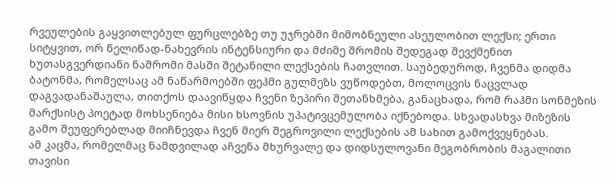რვეულების გაყვითლებულ ფურცლებზე თუ უჯრებში მიმობნეული ასეულობით ლექსი; ერთი სიტყვით, ორ წელიწად-ნახევრის ინტენსიური და მძიმე შრომის შედეგად შევქმენით ხუთასგვერდიანი ნაშრომი მასში შეტანილი ლექსების ჩათვლით. საუბედუროდ, ჩვენმა დიდმა ბატონმა, რომელსაც ამ ნაწარმოებში ფეჰმი გულმეზს ვუწოდებთ, მოლოცვის ნაცვლად დაგვადანაშაულა, თითქოს დაავიწყდა ჩვენი ზეპირი შეთანხმება, განაცხადა, რომ რაჰმი სონმეზის მარქსისტ პოეტად მოხსენიება მისი ხსოვნის უპატივცემულობა იქნებოდა. სხვადასხვა მიზეზის გამო შეუფერებლად მიიჩნევდა ჩვენ მიერ შეგროვილი ლექსების ამ სახით გამოქვეყნებას.
ამ კაცმა, რომელმაც ნამდვილად აჩვენა მხურვალე და დიდსულოვანი მეგობრობის მაგალითი თავისი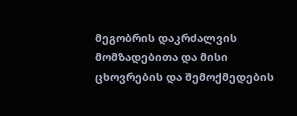მეგობრის დაკრძალვის მომზადებითა და მისი ცხოვრების და შემოქმედების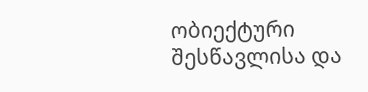ობიექტური შესწავლისა და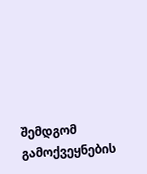შემდგომ გამოქვეყნების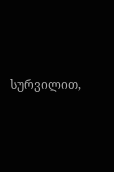სურვილით,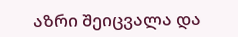აზრი შეიცვალა და